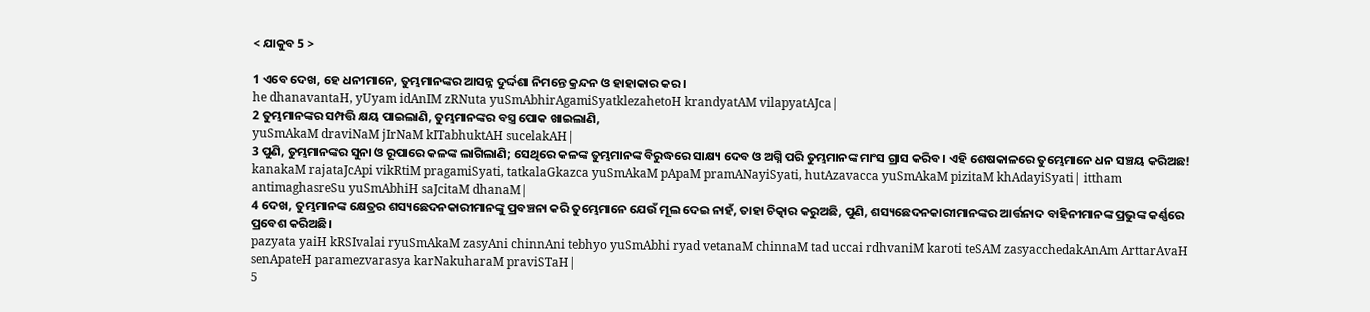< ଯାକୁବ 5 >

1 ଏବେ ଦେଖ, ହେ ଧନୀମାନେ, ତୁମ୍ଭମାନଙ୍କର ଆସନ୍ନ ଦୁର୍ଦ୍ଦଶା ନିମନ୍ତେ କ୍ରନ୍ଦନ ଓ ହାହାକାର କର।
he dhanavantaH, yUyam idAnIM zRNuta yuSmAbhirAgamiSyatklezahetoH krandyatAM vilapyatAJca|
2 ତୁମ୍ଭମାନଙ୍କର ସମ୍ପତ୍ତି କ୍ଷୟ ପାଇଲାଣି, ତୁମ୍ଭମାନଙ୍କର ବସ୍ତ୍ର ପୋକ ଖାଇଲାଣି,
yuSmAkaM draviNaM jIrNaM kITabhuktAH sucelakAH|
3 ପୁଣି, ତୁମ୍ଭମାନଙ୍କର ସୁନା ଓ ରୂପାରେ କଳଙ୍କ ଲାଗିଲାଣି; ସେଥିରେ କଳଙ୍କ ତୁମ୍ଭମାନଙ୍କ ବିରୁଦ୍ଧରେ ସାକ୍ଷ୍ୟ ଦେବ ଓ ଅଗ୍ନି ପରି ତୁମ୍ଭମାନଙ୍କ ମାଂସ ଗ୍ରାସ କରିବ। ଏହି ଶେଷକାଳରେ ତୁମ୍ଭେମାନେ ଧନ ସଞ୍ଚୟ କରିଅଛ!
kanakaM rajataJcApi vikRtiM pragamiSyati, tatkalaGkazca yuSmAkaM pApaM pramANayiSyati, hutAzavacca yuSmAkaM pizitaM khAdayiSyati| ittham antimaghasreSu yuSmAbhiH saJcitaM dhanaM|
4 ଦେଖ, ତୁମ୍ଭମାନଙ୍କ କ୍ଷେତ୍ରର ଶସ୍ୟଛେଦନକାରୀମାନଙ୍କୁ ପ୍ରବଞ୍ଚନା କରି ତୁମ୍ଭେମାନେ ଯେଉଁ ମୂଲ ଦେଇ ନାହଁ, ତାହା ଚିତ୍କାର କରୁଅଛି, ପୁଣି, ଶସ୍ୟଛେଦନକାରୀମାନଙ୍କର ଆର୍ତ୍ତନାଦ ବାହିନୀମାନଙ୍କ ପ୍ରଭୁଙ୍କ କର୍ଣ୍ଣରେ ପ୍ରବେଶ କରିଅଛି।
pazyata yaiH kRSIvalai ryuSmAkaM zasyAni chinnAni tebhyo yuSmAbhi ryad vetanaM chinnaM tad uccai rdhvaniM karoti teSAM zasyacchedakAnAm ArttarAvaH senApateH paramezvarasya karNakuharaM praviSTaH|
5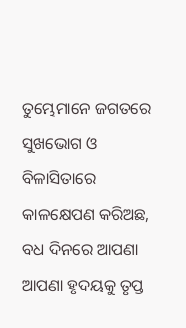ତୁମ୍ଭେମାନେ ଜଗତରେ ସୁଖଭୋଗ ଓ ବିଳାସିତାରେ କାଳକ୍ଷେପଣ କରିଅଛ, ବଧ ଦିନରେ ଆପଣା ଆପଣା ହୃଦୟକୁ ତୃପ୍ତ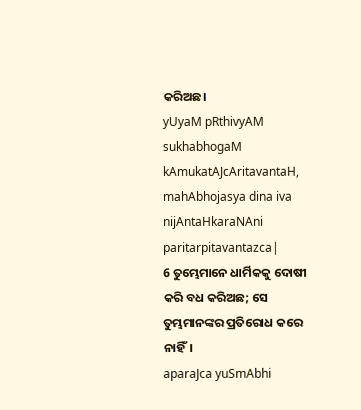କରିଅଛ।
yUyaM pRthivyAM sukhabhogaM kAmukatAJcAritavantaH, mahAbhojasya dina iva nijAntaHkaraNAni paritarpitavantazca|
6 ତୁମ୍ଭେମାନେ ଧାର୍ମିକକୁ ଦୋଷୀ କରି ବଧ କରିଅଛ; ସେ ତୁମ୍ଭମାନଙ୍କର ପ୍ରତିରୋଧ କରେ ନାହିଁ।
aparaJca yuSmAbhi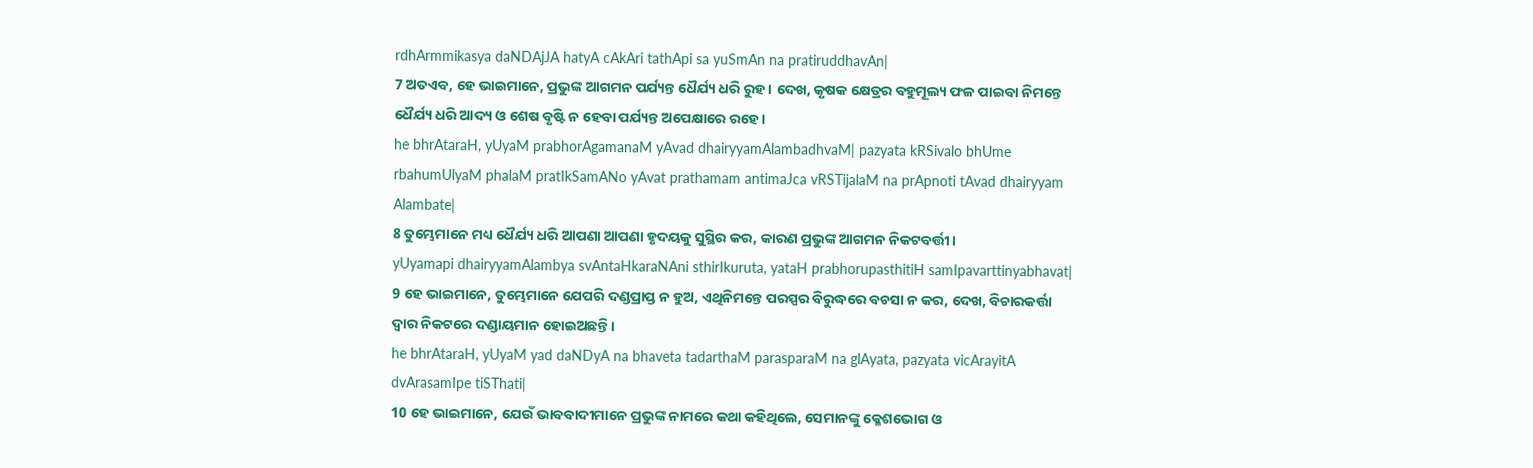rdhArmmikasya daNDAjJA hatyA cAkAri tathApi sa yuSmAn na pratiruddhavAn|
7 ଅତଏବ, ହେ ଭାଇମାନେ, ପ୍ରଭୁଙ୍କ ଆଗମନ ପର୍ଯ୍ୟନ୍ତ ଧୈର୍ଯ୍ୟ ଧରି ରୁହ। ଦେଖ, କୃଷକ କ୍ଷେତ୍ରର ବହୁମୂଲ୍ୟ ଫଳ ପାଇବା ନିମନ୍ତେ ଧୈର୍ଯ୍ୟ ଧରି ଆଦ୍ୟ ଓ ଶେଷ ବୃଷ୍ଟି ନ ହେବା ପର୍ଯ୍ୟନ୍ତ ଅପେକ୍ଷାରେ ରହେ।
he bhrAtaraH, yUyaM prabhorAgamanaM yAvad dhairyyamAlambadhvaM| pazyata kRSivalo bhUme rbahumUlyaM phalaM pratIkSamANo yAvat prathamam antimaJca vRSTijalaM na prApnoti tAvad dhairyyam Alambate|
8 ତୁମ୍ଭେମାନେ ମଧ୍ୟ ଧୈର୍ଯ୍ୟ ଧରି ଆପଣା ଆପଣା ହୃଦୟକୁ ସୁସ୍ଥିର କର, କାରଣ ପ୍ରଭୁଙ୍କ ଆଗମନ ନିକଟବର୍ତ୍ତୀ।
yUyamapi dhairyyamAlambya svAntaHkaraNAni sthirIkuruta, yataH prabhorupasthitiH samIpavarttinyabhavat|
9 ହେ ଭାଇମାନେ, ତୁମ୍ଭେମାନେ ଯେପରି ଦଣ୍ଡପ୍ରାପ୍ତ ନ ହୁଅ, ଏଥିନିମନ୍ତେ ପରସ୍ପର ବିରୁଦ୍ଧରେ ବଚସା ନ କର, ଦେଖ, ବିଚାରକର୍ତ୍ତା ଦ୍ୱାର ନିକଟରେ ଦଣ୍ଡାୟମାନ ହୋଇଅଛନ୍ତି।
he bhrAtaraH, yUyaM yad daNDyA na bhaveta tadarthaM parasparaM na glAyata, pazyata vicArayitA dvArasamIpe tiSThati|
10 ହେ ଭାଇମାନେ, ଯେଉଁ ଭାବବାଦୀମାନେ ପ୍ରଭୁଙ୍କ ନାମରେ କଥା କହିଥିଲେ, ସେମାନଙ୍କୁ କ୍ଳେଶଭୋଗ ଓ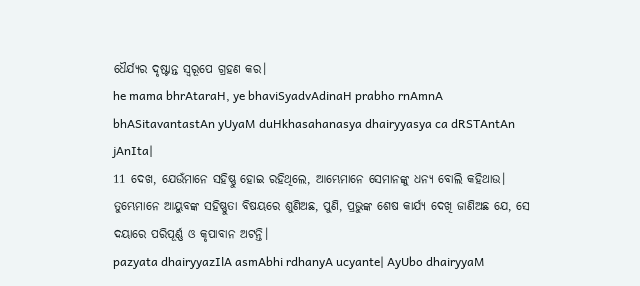ଧୈର୍ଯ୍ୟର ଦୃଷ୍ଟାନ୍ତ ସ୍ୱରୂପେ ଗ୍ରହଣ କର।
he mama bhrAtaraH, ye bhaviSyadvAdinaH prabho rnAmnA bhASitavantastAn yUyaM duHkhasahanasya dhairyyasya ca dRSTAntAn jAnIta|
11 ଦେଖ, ଯେଉଁମାନେ ସହିଷ୍ଣୁ ହୋଇ ରହିଥିଲେ, ଆମ୍ଭେମାନେ ସେମାନଙ୍କୁ ଧନ୍ୟ ବୋଲି କହିଥାଉ। ତୁମ୍ଭେମାନେ ଆୟୁବଙ୍କ ସହିଷ୍ଣୁତା ବିଷୟରେ ଶୁଣିଅଛ, ପୁଣି, ପ୍ରଭୁଙ୍କ ଶେଷ କାର୍ଯ୍ୟ ଦେଖି ଜାଣିଅଛ ଯେ, ସେ ଦୟାରେ ପରିପୂର୍ଣ୍ଣ ଓ କୃପାବାନ ଅଟନ୍ତି।
pazyata dhairyyazIlA asmAbhi rdhanyA ucyante| AyUbo dhairyyaM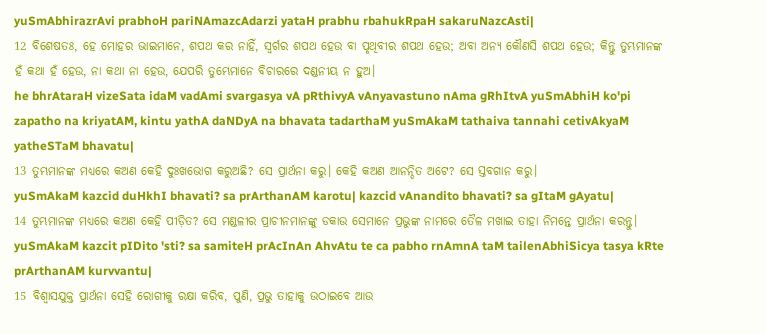yuSmAbhirazrAvi prabhoH pariNAmazcAdarzi yataH prabhu rbahukRpaH sakaruNazcAsti|
12 ବିଶେଷତଃ, ହେ ମୋହର ଭାଇମାନେ, ଶପଥ କର ନାହିଁ, ସ୍ୱର୍ଗର ଶପଥ ହେଉ ବା ପୃଥିବୀର ଶପଥ ହେଉ; ଅବା ଅନ୍ୟ କୌଣସି ଶପଥ ହେଉ; କିନ୍ତୁ ତୁମ୍ଭମାନଙ୍କ ହଁ କଥା ହଁ ହେଉ, ନା କଥା ନା ହେଉ, ଯେପରି ତୁମ୍ଭେମାନେ ବିଚାରରେ ଦଣ୍ଡନୀୟ ନ ହୁଅ।
he bhrAtaraH vizeSata idaM vadAmi svargasya vA pRthivyA vAnyavastuno nAma gRhItvA yuSmAbhiH ko'pi zapatho na kriyatAM, kintu yathA daNDyA na bhavata tadarthaM yuSmAkaM tathaiva tannahi cetivAkyaM yatheSTaM bhavatu|
13 ତୁମ୍ଭମାନଙ୍କ ମଧ୍ୟରେ କଅଣ କେହି ଦୁଃଖଭୋଗ କରୁଅଛି? ସେ ପ୍ରାର୍ଥନା କରୁ। କେହି କଅଣ ଆନନ୍ଦିତ ଅଟେ? ସେ ସ୍ତବଗାନ କରୁ।
yuSmAkaM kazcid duHkhI bhavati? sa prArthanAM karotu| kazcid vAnandito bhavati? sa gItaM gAyatu|
14 ତୁମ୍ଭମାନଙ୍କ ମଧ୍ୟରେ କଅଣ କେହି ପୀଡ଼ିତ? ସେ ମଣ୍ଡଳୀର ପ୍ରାଚୀନମାନଙ୍କୁ ଡକାଉ ସେମାନେ ପ୍ରଭୁଙ୍କ ନାମରେ ତୈଳ ମଖାଇ ତାହା ନିମନ୍ତେ ପ୍ରାର୍ଥନା କରନ୍ତୁ।
yuSmAkaM kazcit pIDito 'sti? sa samiteH prAcInAn AhvAtu te ca pabho rnAmnA taM tailenAbhiSicya tasya kRte prArthanAM kurvvantu|
15 ବିଶ୍ୱାସଯୁକ୍ତ ପ୍ରାର୍ଥନା ସେହି ରୋଗୀକୁ ରକ୍ଷା କରିବ, ପୁଣି, ପ୍ରଭୁ ତାହାକୁ ଉଠାଇବେ ଆଉ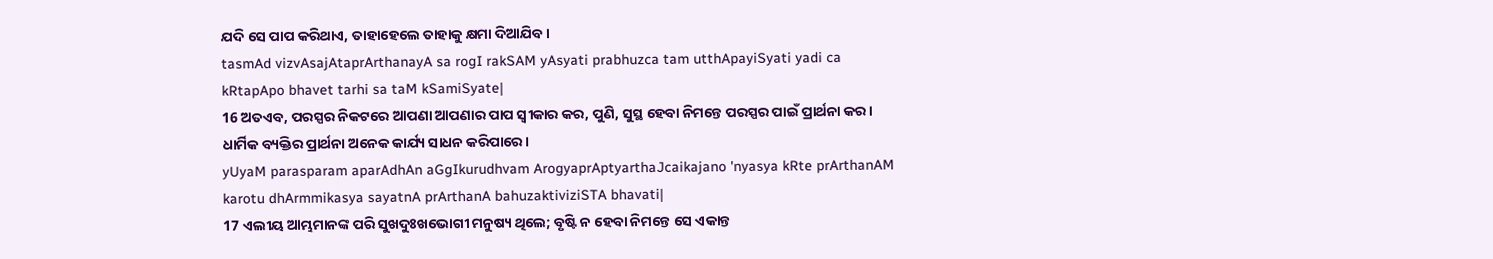ଯଦି ସେ ପାପ କରିଥାଏ, ତାହାହେଲେ ତାହାକୁ କ୍ଷମା ଦିଆଯିବ।
tasmAd vizvAsajAtaprArthanayA sa rogI rakSAM yAsyati prabhuzca tam utthApayiSyati yadi ca kRtapApo bhavet tarhi sa taM kSamiSyate|
16 ଅତଏବ, ପରସ୍ପର ନିକଟରେ ଆପଣା ଆପଣାର ପାପ ସ୍ୱୀକାର କର, ପୁଣି, ସୁସ୍ଥ ହେବା ନିମନ୍ତେ ପରସ୍ପର ପାଇଁ ପ୍ରାର୍ଥନା କର। ଧାର୍ମିକ ବ୍ୟକ୍ତିର ପ୍ରାର୍ଥନା ଅନେକ କାର୍ଯ୍ୟ ସାଧନ କରିପାରେ।
yUyaM parasparam aparAdhAn aGgIkurudhvam ArogyaprAptyarthaJcaikajano 'nyasya kRte prArthanAM karotu dhArmmikasya sayatnA prArthanA bahuzaktiviziSTA bhavati|
17 ଏଲୀୟ ଆମ୍ଭମାନଙ୍କ ପରି ସୁଖଦୁଃଖଭୋଗୀ ମନୁଷ୍ୟ ଥିଲେ; ବୃଷ୍ଟି ନ ହେବା ନିମନ୍ତେ ସେ ଏକାନ୍ତ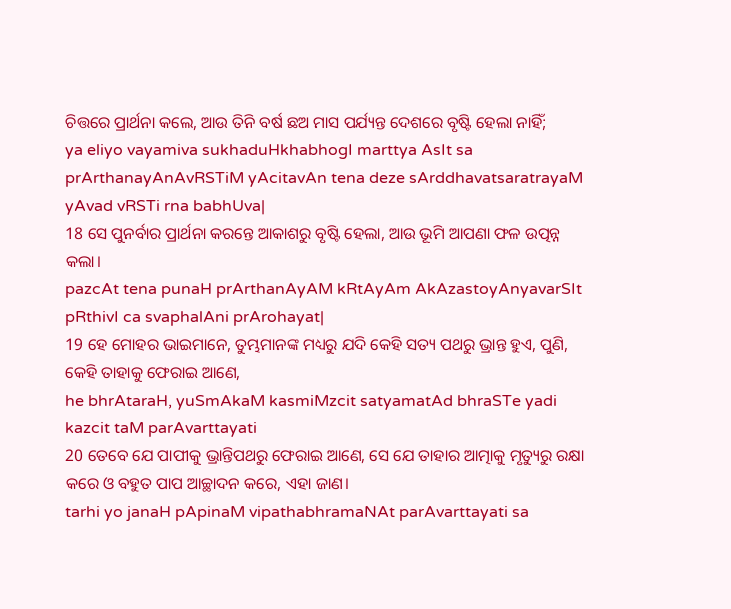ଚିତ୍ତରେ ପ୍ରାର୍ଥନା କଲେ, ଆଉ ତିନି ବର୍ଷ ଛଅ ମାସ ପର୍ଯ୍ୟନ୍ତ ଦେଶରେ ବୃଷ୍ଟି ହେଲା ନାହିଁ;
ya eliyo vayamiva sukhaduHkhabhogI marttya AsIt sa prArthanayAnAvRSTiM yAcitavAn tena deze sArddhavatsaratrayaM yAvad vRSTi rna babhUva|
18 ସେ ପୁନର୍ବାର ପ୍ରାର୍ଥନା କରନ୍ତେ ଆକାଶରୁ ବୃଷ୍ଟି ହେଲା, ଆଉ ଭୂମି ଆପଣା ଫଳ ଉତ୍ପନ୍ନ କଲା।
pazcAt tena punaH prArthanAyAM kRtAyAm AkAzastoyAnyavarSIt pRthivI ca svaphalAni prArohayat|
19 ହେ ମୋହର ଭାଇମାନେ, ତୁମ୍ଭମାନଙ୍କ ମଧ୍ୟରୁ ଯଦି କେହି ସତ୍ୟ ପଥରୁ ଭ୍ରାନ୍ତ ହୁଏ, ପୁଣି, କେହି ତାହାକୁ ଫେରାଇ ଆଣେ,
he bhrAtaraH, yuSmAkaM kasmiMzcit satyamatAd bhraSTe yadi kazcit taM parAvarttayati
20 ତେବେ ଯେ ପାପୀକୁ ଭ୍ରାନ୍ତିପଥରୁ ଫେରାଇ ଆଣେ, ସେ ଯେ ତାହାର ଆତ୍ମାକୁ ମୃତ୍ୟୁରୁ ରକ୍ଷା କରେ ଓ ବହୁତ ପାପ ଆଚ୍ଛାଦନ କରେ, ଏହା ଜାଣ।
tarhi yo janaH pApinaM vipathabhramaNAt parAvarttayati sa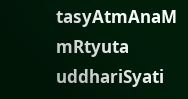tasyAtmAnaM mRtyuta uddhariSyati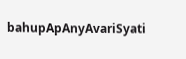bahupApAnyAvariSyati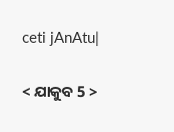ceti jAnAtu|

< ଯାକୁବ 5 >